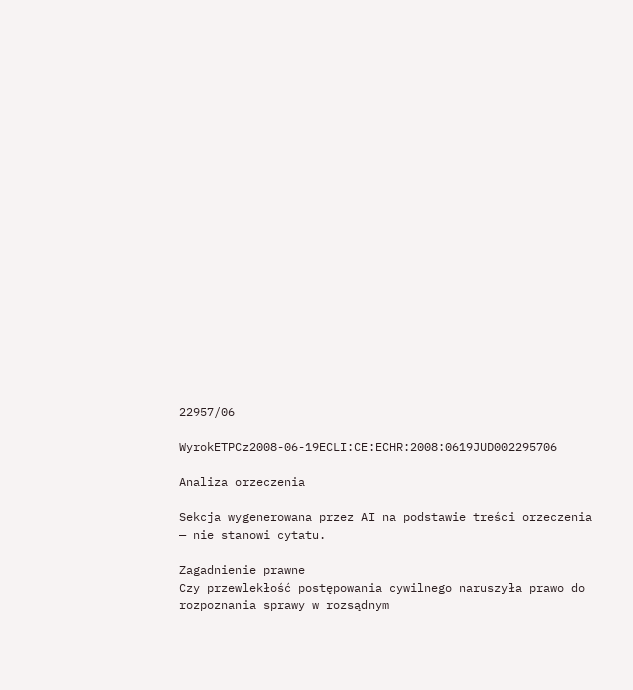22957/06

WyrokETPCz2008-06-19ECLI:CE:ECHR:2008:0619JUD002295706

Analiza orzeczenia

Sekcja wygenerowana przez AI na podstawie treści orzeczenia — nie stanowi cytatu.

Zagadnienie prawne
Czy przewlekłość postępowania cywilnego naruszyła prawo do rozpoznania sprawy w rozsądnym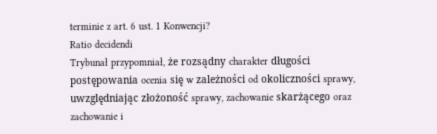terminie z art. 6 ust. 1 Konwencji?
Ratio decidendi
Trybunał przypomniał, że rozsądny charakter długości postępowania ocenia się w zależności od okoliczności sprawy, uwzględniając złożoność sprawy, zachowanie skarżącego oraz zachowanie i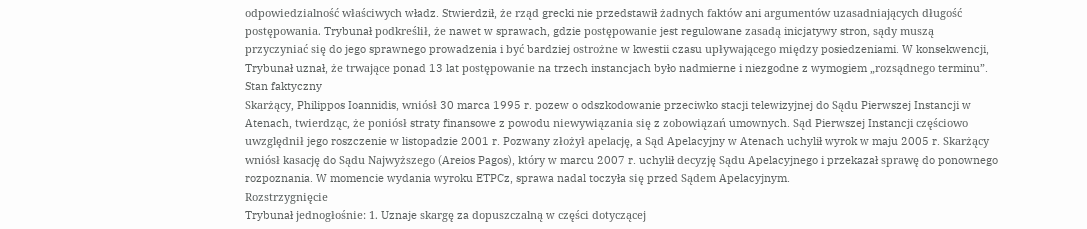odpowiedzialność właściwych władz. Stwierdził, że rząd grecki nie przedstawił żadnych faktów ani argumentów uzasadniających długość postępowania. Trybunał podkreślił, że nawet w sprawach, gdzie postępowanie jest regulowane zasadą inicjatywy stron, sądy muszą przyczyniać się do jego sprawnego prowadzenia i być bardziej ostrożne w kwestii czasu upływającego między posiedzeniami. W konsekwencji, Trybunał uznał, że trwające ponad 13 lat postępowanie na trzech instancjach było nadmierne i niezgodne z wymogiem „rozsądnego terminu”.
Stan faktyczny
Skarżący, Philippos Ioannidis, wniósł 30 marca 1995 r. pozew o odszkodowanie przeciwko stacji telewizyjnej do Sądu Pierwszej Instancji w Atenach, twierdząc, że poniósł straty finansowe z powodu niewywiązania się z zobowiązań umownych. Sąd Pierwszej Instancji częściowo uwzględnił jego roszczenie w listopadzie 2001 r. Pozwany złożył apelację, a Sąd Apelacyjny w Atenach uchylił wyrok w maju 2005 r. Skarżący wniósł kasację do Sądu Najwyższego (Areios Pagos), który w marcu 2007 r. uchylił decyzję Sądu Apelacyjnego i przekazał sprawę do ponownego rozpoznania. W momencie wydania wyroku ETPCz, sprawa nadal toczyła się przed Sądem Apelacyjnym.
Rozstrzygnięcie
Trybunał jednogłośnie: 1. Uznaje skargę za dopuszczalną w części dotyczącej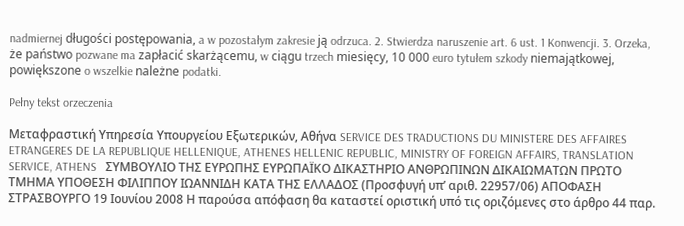nadmiernej długości postępowania, a w pozostałym zakresie ją odrzuca. 2. Stwierdza naruszenie art. 6 ust. 1 Konwencji. 3. Orzeka, że państwo pozwane ma zapłacić skarżącemu, w ciągu trzech miesięcy, 10 000 euro tytułem szkody niemajątkowej, powiększone o wszelkie należne podatki.

Pełny tekst orzeczenia

Μεταφραστική Υπηρεσία Υπουργείου Εξωτερικών, Αθήνα SERVICE DES TRADUCTIONS DU MINISTERE DES AFFAIRES ETRANGERES DE LA REPUBLIQUE HELLENIQUE, ATHENES HELLENIC REPUBLIC, MINISTRY OF FOREIGN AFFAIRS, TRANSLATION SERVICE, ATHENS   ΣΥΜΒΟΥΛΙΟ ΤΗΣ ΕΥΡΩΠΗΣ ΕΥΡΩΠΑΪΚΟ ΔΙΚΑΣΤΗΡΙΟ ΑΝΘΡΩΠΙΝΩΝ ΔΙΚΑΙΩΜΑΤΩΝ ΠΡΩΤΟ ΤΜΗΜΑ ΥΠΟΘΕΣΗ ΦΙΛΙΠΠΟΥ ΙΩΑΝΝΙΔΗ ΚΑΤΑ ΤΗΣ ΕΛΛΑΔΟΣ (Προσφυγή υπ’ αριθ. 22957/06) ΑΠΟΦΑΣΗ ΣΤΡΑΣΒΟΥΡΓΟ 19 Ιουνίου 2008 Η παρούσα απόφαση θα καταστεί οριστική υπό τις οριζόμενες στο άρθρο 44 παρ.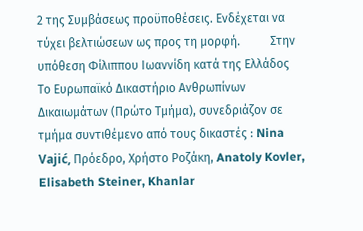2 της Συμβάσεως προϋποθέσεις. Ενδέχεται να τύχει βελτιώσεων ως προς τη μορφή.          Στην υπόθεση Φίλιππου Ιωαννίδη κατά της Ελλάδος     Το Ευρωπαϊκό Δικαστήριο Ανθρωπίνων Δικαιωμάτων (Πρώτο Τμήμα), συνεδριάζον σε τμήμα συντιθέμενο από τους δικαστές : Nina Vajić, Πρόεδρο, Χρήστο Ροζάκη, Anatoly Kovler, Elisabeth Steiner, Khanlar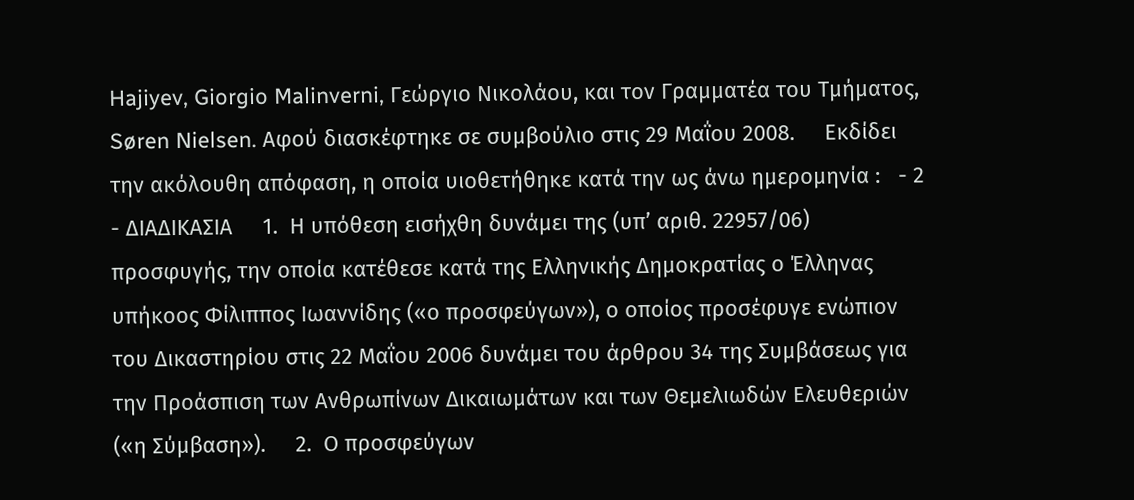Hajiyev, Giorgio Malinverni, Γεώργιο Νικολάου, και τον Γραμματέα του Τμήματος, Søren Nielsen. Αφού διασκέφτηκε σε συμβούλιο στις 29 Μαΐου 2008.     Εκδίδει την ακόλουθη απόφαση, η οποία υιοθετήθηκε κατά την ως άνω ημερομηνία :   - 2 - ΔΙΑΔΙΚΑΣΙΑ     1.  Η υπόθεση εισήχθη δυνάμει της (υπ’ αριθ. 22957/06) προσφυγής, την οποία κατέθεσε κατά της Ελληνικής Δημοκρατίας ο Έλληνας υπήκοος Φίλιππος Ιωαννίδης («ο προσφεύγων»), ο οποίος προσέφυγε ενώπιον του Δικαστηρίου στις 22 Μαΐου 2006 δυνάμει του άρθρου 34 της Συμβάσεως για την Προάσπιση των Ανθρωπίνων Δικαιωμάτων και των Θεμελιωδών Ελευθεριών («η Σύμβαση»).     2.  Ο προσφεύγων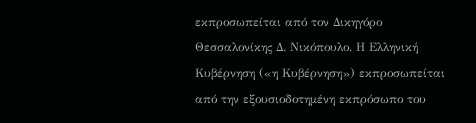εκπροσωπείται από τον Δικηγόρο Θεσσαλονίκης Δ. Νικόπουλο. Η Ελληνική Κυβέρνηση («η Κυβέρνηση») εκπροσωπείται από την εξουσιοδοτημένη εκπρόσωπο του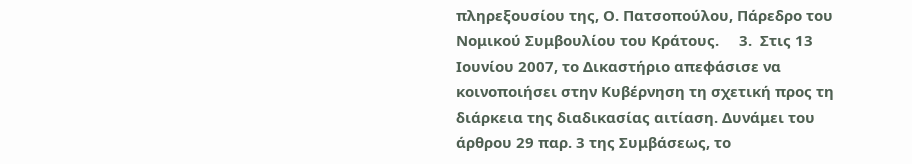πληρεξουσίου της, Ο. Πατσοπούλου, Πάρεδρο του Νομικού Συμβουλίου του Κράτους.     3.  Στις 13 Ιουνίου 2007, το Δικαστήριο απεφάσισε να κοινοποιήσει στην Κυβέρνηση τη σχετική προς τη διάρκεια της διαδικασίας αιτίαση. Δυνάμει του άρθρου 29 παρ. 3 της Συμβάσεως, το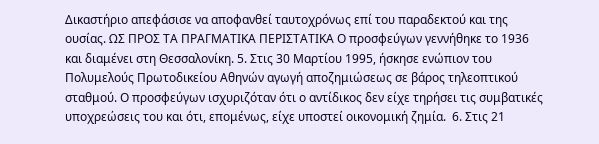Δικαστήριο απεφάσισε να αποφανθεί ταυτοχρόνως επί του παραδεκτού και της ουσίας. ΩΣ ΠΡΟΣ ΤΑ ΠΡΑΓΜΑΤΙΚΑ ΠΕΡΙΣΤΑΤΙΚΑ Ο προσφεύγων γεννήθηκε το 1936 και διαμένει στη Θεσσαλονίκη. 5. Στις 30 Μαρτίου 1995, ήσκησε ενώπιον του Πολυμελούς Πρωτοδικείου Αθηνών αγωγή αποζημιώσεως σε βάρος τηλεοπτικού σταθμού. Ο προσφεύγων ισχυριζόταν ότι ο αντίδικος δεν είχε τηρήσει τις συμβατικές υποχρεώσεις του και ότι, επομένως, είχε υποστεί οικονομική ζημία.  6. Στις 21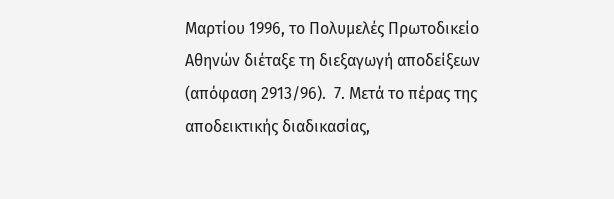Μαρτίου 1996, το Πολυμελές Πρωτοδικείο Αθηνών διέταξε τη διεξαγωγή αποδείξεων (απόφαση 2913/96).  7. Μετά το πέρας της αποδεικτικής διαδικασίας,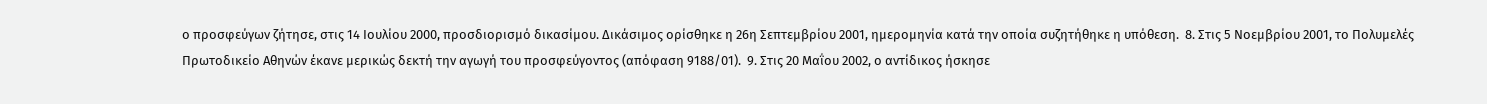ο προσφεύγων ζήτησε, στις 14 Ιουλίου 2000, προσδιορισμό δικασίμου. Δικάσιμος ορίσθηκε η 26η Σεπτεμβρίου 2001, ημερομηνία κατά την οποία συζητήθηκε η υπόθεση.  8. Στις 5 Νοεμβρίου 2001, το Πολυμελές Πρωτοδικείο Αθηνών έκανε μερικώς δεκτή την αγωγή του προσφεύγοντος (απόφαση 9188/01).  9. Στις 20 Μαΐου 2002, ο αντίδικος ήσκησε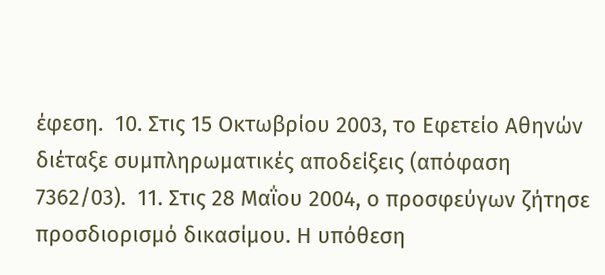έφεση.  10. Στις 15 Οκτωβρίου 2003, το Εφετείο Αθηνών διέταξε συμπληρωματικές αποδείξεις (απόφαση 7362/03).  11. Στις 28 Μαΐου 2004, ο προσφεύγων ζήτησε προσδιορισμό δικασίμου. Η υπόθεση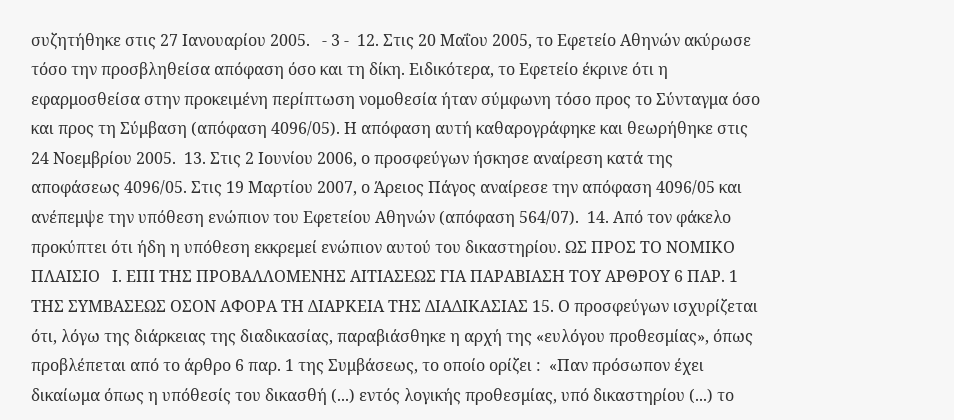συζητήθηκε στις 27 Ιανουαρίου 2005.   - 3 -  12. Στις 20 Μαΐου 2005, το Εφετείο Αθηνών ακύρωσε τόσο την προσβληθείσα απόφαση όσο και τη δίκη. Ειδικότερα, το Εφετείο έκρινε ότι η εφαρμοσθείσα στην προκειμένη περίπτωση νομοθεσία ήταν σύμφωνη τόσο προς το Σύνταγμα όσο και προς τη Σύμβαση (απόφαση 4096/05). Η απόφαση αυτή καθαρογράφηκε και θεωρήθηκε στις 24 Νοεμβρίου 2005.  13. Στις 2 Ιουνίου 2006, ο προσφεύγων ήσκησε αναίρεση κατά της αποφάσεως 4096/05. Στις 19 Μαρτίου 2007, ο Άρειος Πάγος αναίρεσε την απόφαση 4096/05 και ανέπεμψε την υπόθεση ενώπιον του Εφετείου Αθηνών (απόφαση 564/07).  14. Από τον φάκελο προκύπτει ότι ήδη η υπόθεση εκκρεμεί ενώπιον αυτού του δικαστηρίου. ΩΣ ΠΡΟΣ ΤΟ ΝΟΜΙΚΟ ΠΛΑΙΣΙΟ   Ι. ΕΠΙ ΤΗΣ ΠΡΟΒΑΛΛΟΜΕΝΗΣ ΑΙΤΙΑΣΕΩΣ ΓΙΑ ΠΑΡΑΒΙΑΣΗ ΤΟΥ ΑΡΘΡΟΥ 6 ΠΑΡ. 1 ΤΗΣ ΣΥΜΒΑΣΕΩΣ ΟΣΟΝ ΑΦΟΡΑ ΤΗ ΔΙΑΡΚΕΙΑ ΤΗΣ ΔΙΑΔΙΚΑΣΙΑΣ 15. Ο προσφεύγων ισχυρίζεται ότι, λόγω της διάρκειας της διαδικασίας, παραβιάσθηκε η αρχή της «ευλόγου προθεσμίας», όπως προβλέπεται από το άρθρο 6 παρ. 1 της Συμβάσεως, το οποίο ορίζει :  «Παν πρόσωπον έχει δικαίωμα όπως η υπόθεσίς του δικασθή (...) εντός λογικής προθεσμίας, υπό δικαστηρίου (...) το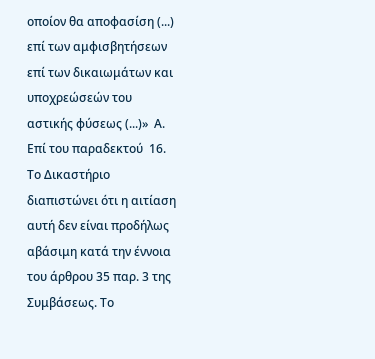οποίον θα αποφασίση (...) επί των αμφισβητήσεων επί των δικαιωμάτων και υποχρεώσεών του αστικής φύσεως (...)»  Α. Επί του παραδεκτού  16. Το Δικαστήριο διαπιστώνει ότι η αιτίαση αυτή δεν είναι προδήλως αβάσιμη κατά την έννοια του άρθρου 35 παρ. 3 της Συμβάσεως. Το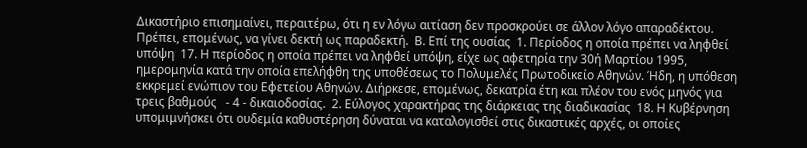Δικαστήριο επισημαίνει, περαιτέρω, ότι η εν λόγω αιτίαση δεν προσκρούει σε άλλον λόγο απαραδέκτου. Πρέπει, επομένως, να γίνει δεκτή ως παραδεκτή.  Β. Επί της ουσίας  1. Περίοδος η οποία πρέπει να ληφθεί υπόψη  17. Η περίοδος η οποία πρέπει να ληφθεί υπόψη, είχε ως αφετηρία την 30ή Μαρτίου 1995, ημερομηνία κατά την οποία επελήφθη της υποθέσεως το Πολυμελές Πρωτοδικείο Αθηνών. Ήδη, η υπόθεση εκκρεμεί ενώπιον του Εφετείου Αθηνών. Διήρκεσε, επομένως, δεκατρία έτη και πλέον του ενός μηνός για τρεις βαθμούς   - 4 - δικαιοδοσίας.  2. Εύλογος χαρακτήρας της διάρκειας της διαδικασίας  18. Η Κυβέρνηση υπομιμνήσκει ότι ουδεμία καθυστέρηση δύναται να καταλογισθεί στις δικαστικές αρχές, οι οποίες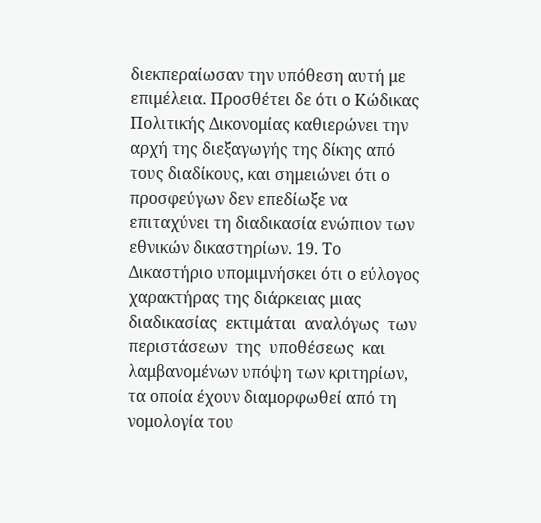διεκπεραίωσαν την υπόθεση αυτή με επιμέλεια. Προσθέτει δε ότι ο Κώδικας Πολιτικής Δικονομίας καθιερώνει την αρχή της διεξαγωγής της δίκης από τους διαδίκους, και σημειώνει ότι ο προσφεύγων δεν επεδίωξε να επιταχύνει τη διαδικασία ενώπιον των εθνικών δικαστηρίων. 19. Το Δικαστήριο υπομιμνήσκει ότι ο εύλογος χαρακτήρας της διάρκειας μιας  διαδικασίας  εκτιμάται  αναλόγως  των  περιστάσεων  της  υποθέσεως  και λαμβανομένων υπόψη των κριτηρίων, τα οποία έχουν διαμορφωθεί από τη νομολογία του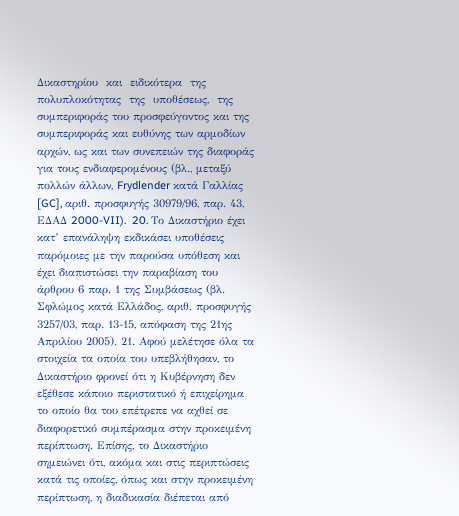Δικαστηρίου  και  ειδικότερα  της  πολυπλοκότητας  της  υποθέσεως,  της συμπεριφοράς του προσφεύγοντος και της συμπεριφοράς και ευθύνης των αρμοδίων αρχών, ως και των συνεπειών της διαφοράς για τους ενδιαφερομένους (βλ., μεταξύ πολλών άλλων, Frydlender κατά Γαλλίας [GC], αριθ. προσφυγής 30979/96, παρ. 43, ΕΔΑΔ 2000-VII).  20. Το Δικαστήριο έχει κατ’ επανάληψη εκδικάσει υποθέσεις παρόμοιες με την παρούσα υπόθεση και έχει διαπιστώσει την παραβίαση του άρθρου 6 παρ. 1 της Συμβάσεως (βλ. Σφλώμος κατά Ελλάδος, αριθ. προσφυγής 3257/03, παρ. 13-15, απόφαση της 21ης Απριλίου 2005). 21. Αφού μελέτησε όλα τα στοιχεία τα οποία του υπεβλήθησαν, το Δικαστήριο φρονεί ότι η Κυβέρνηση δεν εξέθεσε κάποιο περιστατικό ή επιχείρημα το οποίο θα του επέτρεπε να αχθεί σε διαφορετικό συμπέρασμα στην προκειμένη περίπτωση. Επίσης, το Δικαστήριο σημειώνει ότι, ακόμα και στις περιπτώσεις κατά τις οποίες, όπως και στην προκειμένη περίπτωση, η διαδικασία διέπεται από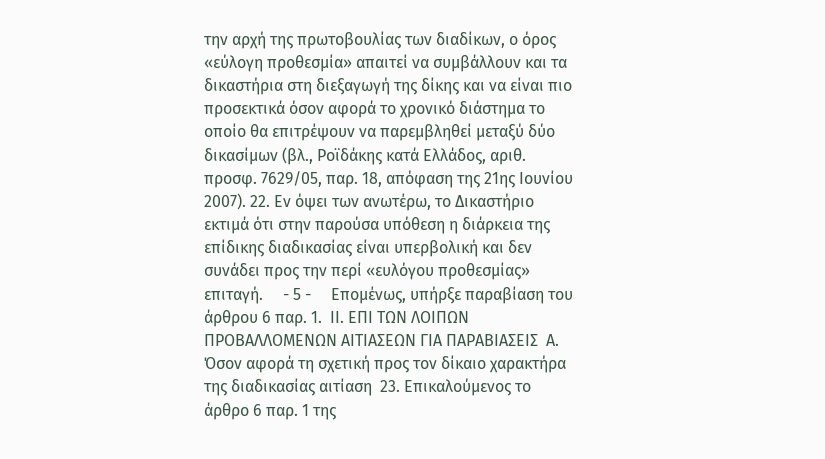την αρχή της πρωτοβουλίας των διαδίκων, ο όρος «εύλογη προθεσμία» απαιτεί να συμβάλλουν και τα δικαστήρια στη διεξαγωγή της δίκης και να είναι πιο προσεκτικά όσον αφορά το χρονικό διάστημα το οποίο θα επιτρέψουν να παρεμβληθεί μεταξύ δύο δικασίμων (βλ., Ροϊδάκης κατά Ελλάδος, αριθ. προσφ. 7629/05, παρ. 18, απόφαση της 21ης Ιουνίου 2007). 22. Εν όψει των ανωτέρω, το Δικαστήριο εκτιμά ότι στην παρούσα υπόθεση η διάρκεια της επίδικης διαδικασίας είναι υπερβολική και δεν συνάδει προς την περί «ευλόγου προθεσμίας» επιταγή.     - 5 -     Επομένως, υπήρξε παραβίαση του άρθρου 6 παρ. 1.  ΙΙ. ΕΠΙ ΤΩΝ ΛΟΙΠΩΝ ΠΡΟΒΑΛΛΟΜΕΝΩΝ ΑΙΤΙΑΣΕΩΝ ΓΙΑ ΠΑΡΑΒΙΑΣΕΙΣ  Α. Όσον αφορά τη σχετική προς τον δίκαιο χαρακτήρα της διαδικασίας αιτίαση  23. Επικαλούμενος το άρθρο 6 παρ. 1 της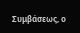Συμβάσεως, ο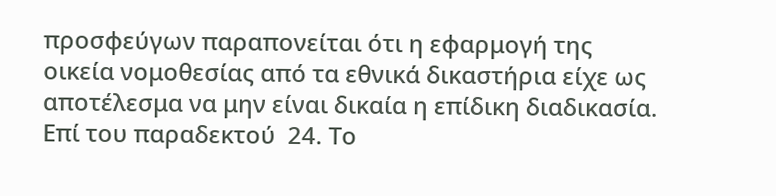προσφεύγων παραπονείται ότι η εφαρμογή της οικεία νομοθεσίας από τα εθνικά δικαστήρια είχε ως αποτέλεσμα να μην είναι δικαία η επίδικη διαδικασία.  Επί του παραδεκτού  24. Το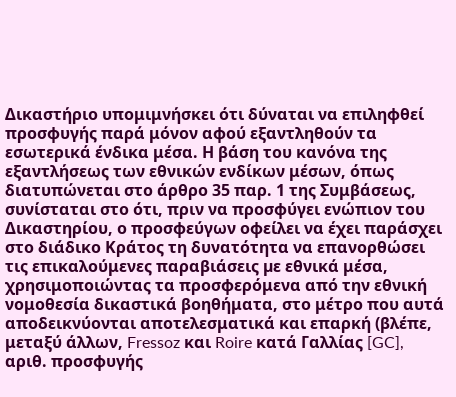Δικαστήριο υπομιμνήσκει ότι δύναται να επιληφθεί προσφυγής παρά μόνον αφού εξαντληθούν τα εσωτερικά ένδικα μέσα. Η βάση του κανόνα της εξαντλήσεως των εθνικών ενδίκων μέσων, όπως διατυπώνεται στο άρθρο 35 παρ. 1 της Συμβάσεως, συνίσταται στο ότι, πριν να προσφύγει ενώπιον του Δικαστηρίου, ο προσφεύγων οφείλει να έχει παράσχει στο διάδικο Κράτος τη δυνατότητα να επανορθώσει τις επικαλούμενες παραβιάσεις µε εθνικά μέσα, χρησιμοποιώντας τα προσφερόμενα από την εθνική νομοθεσία δικαστικά βοηθήματα, στο μέτρο που αυτά αποδεικνύονται αποτελεσματικά και επαρκή (βλέπε, μεταξύ άλλων, Fressoz και Roire κατά Γαλλίας [GC], αριθ. προσφυγής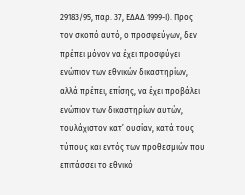29183/95, παρ. 37, ΕΔΑΔ 1999-Ι). Προς τον σκοπό αυτό, ο προσφεύγων, δεν πρέπει μόνον να έχει προσφύγει ενώπιον των εθνικών δικαστηρίων, αλλά πρέπει, επίσης, να έχει προβάλει ενώπιον των δικαστηρίων αυτών, τουλάχιστον κατ’ ουσίαν, κατά τους τύπους και εντός των προθεσμιών που επιτάσσει το εθνικό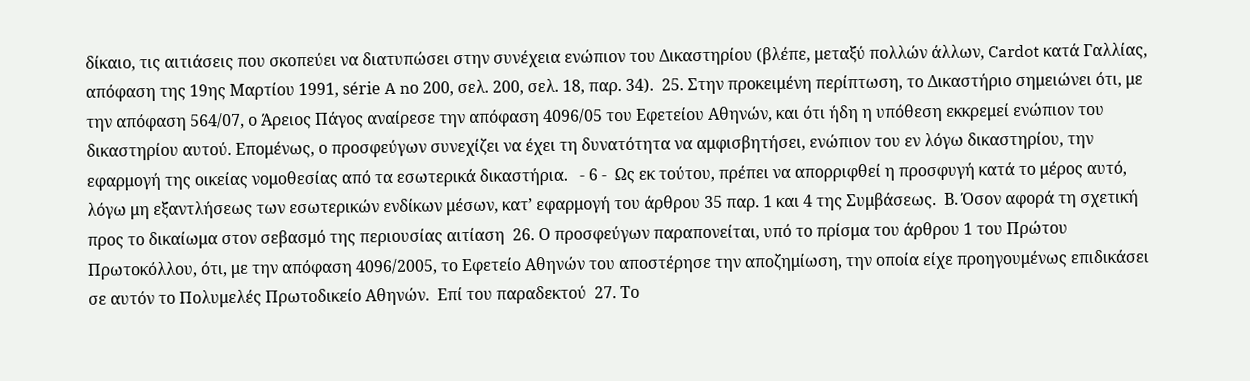δίκαιο, τις αιτιάσεις που σκοπεύει να διατυπώσει στην συνέχεια ενώπιον του Δικαστηρίου (βλέπε, μεταξύ πολλών άλλων, Cardot κατά Γαλλίας, απόφαση της 19ης Μαρτίου 1991, série A nο 200, σελ. 200, σελ. 18, παρ. 34).  25. Στην προκειμένη περίπτωση, το Δικαστήριο σημειώνει ότι, με την απόφαση 564/07, ο Άρειος Πάγος αναίρεσε την απόφαση 4096/05 του Εφετείου Αθηνών, και ότι ήδη η υπόθεση εκκρεμεί ενώπιον του δικαστηρίου αυτού. Επομένως, ο προσφεύγων συνεχίζει να έχει τη δυνατότητα να αμφισβητήσει, ενώπιον του εν λόγω δικαστηρίου, την εφαρμογή της οικείας νομοθεσίας από τα εσωτερικά δικαστήρια.   - 6 -  Ως εκ τούτου, πρέπει να απορριφθεί η προσφυγή κατά το μέρος αυτό, λόγω μη εξαντλήσεως των εσωτερικών ενδίκων μέσων, κατ’ εφαρμογή του άρθρου 35 παρ. 1 και 4 της Συμβάσεως.  Β. Όσον αφορά τη σχετική προς το δικαίωμα στον σεβασμό της περιουσίας αιτίαση  26. Ο προσφεύγων παραπονείται, υπό το πρίσμα του άρθρου 1 του Πρώτου Πρωτοκόλλου, ότι, με την απόφαση 4096/2005, το Εφετείο Αθηνών του αποστέρησε την αποζημίωση, την οποία είχε προηγουμένως επιδικάσει σε αυτόν το Πολυμελές Πρωτοδικείο Αθηνών.  Επί του παραδεκτού  27. Το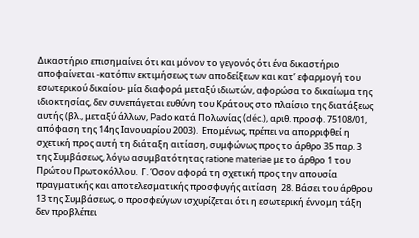Δικαστήριο επισημαίνει ότι και μόνον το γεγονός ότι ένα δικαστήριο αποφαίνεται -κατόπιν εκτιμήσεως των αποδείξεων και κατ’ εφαρμογή του εσωτερικού δικαίου- μία διαφορά μεταξύ ιδιωτών, αφορώσα το δικαίωμα της ιδιοκτησίας, δεν συνεπάγεται ευθύνη του Κράτους στο πλαίσιο της διατάξεως αυτής (βλ., μεταξύ άλλων, Pado κατά Πολωνίας (déc.), αριθ. προσφ. 75108/01, απόφαση της 14ης Ιανουαρίου 2003).  Επομένως, πρέπει να απορριφθεί η σχετική προς αυτή τη διάταξη αιτίαση, συμφώνως προς το άρθρο 35 παρ. 3 της Συμβάσεως, λόγω ασυμβατότητας ratione materiae με το άρθρο 1 του Πρώτου Πρωτοκόλλου.  Γ. Όσον αφορά τη σχετική προς την απουσία πραγματικής και αποτελεσματικής προσφυγής αιτίαση  28. Βάσει του άρθρου 13 της Συμβάσεως, ο προσφεύγων ισχυρίζεται ότι η εσωτερική έννομη τάξη δεν προβλέπει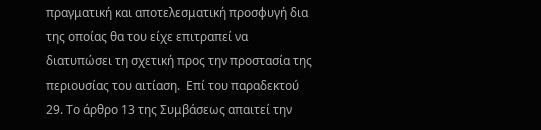πραγματική και αποτελεσματική προσφυγή δια της οποίας θα του είχε επιτραπεί να διατυπώσει τη σχετική προς την προστασία της περιουσίας του αιτίαση.  Επί του παραδεκτού  29. Το άρθρο 13 της Συμβάσεως απαιτεί την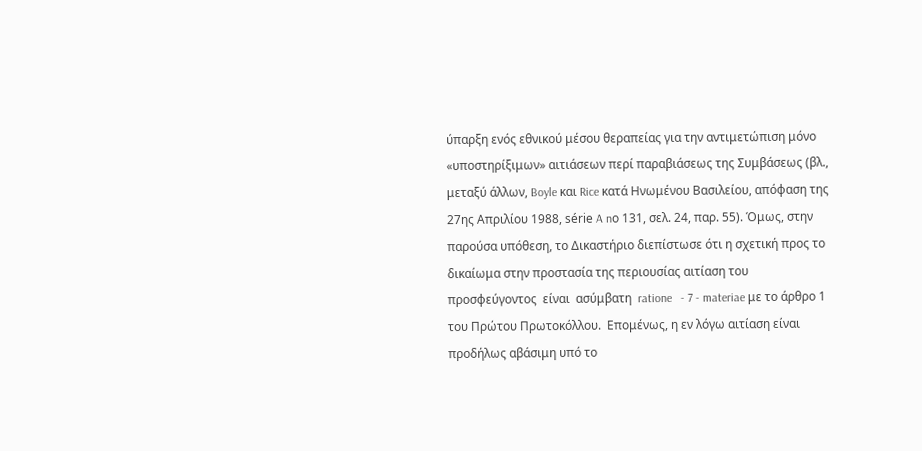ύπαρξη ενός εθνικού μέσου θεραπείας για την αντιμετώπιση μόνο «υποστηρίξιμων» αιτιάσεων περί παραβιάσεως της Συμβάσεως (βλ., μεταξύ άλλων, Boyle και Rice κατά Ηνωμένου Βασιλείου, απόφαση της 27ης Απριλίου 1988, série A nο 131, σελ. 24, παρ. 55). Όμως, στην παρούσα υπόθεση, το Δικαστήριο διεπίστωσε ότι η σχετική προς το δικαίωμα στην προστασία της περιουσίας αιτίαση του  προσφεύγοντος  είναι  ασύμβατη  ratione   - 7 - materiae με το άρθρο 1 του Πρώτου Πρωτοκόλλου.  Επομένως, η εν λόγω αιτίαση είναι προδήλως αβάσιμη υπό το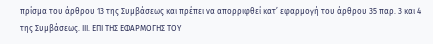πρίσμα του άρθρου 13 της Συμβάσεως και πρέπει να απορριφθεί κατ’ εφαρμογή του άρθρου 35 παρ. 3 και 4 της Συμβάσεως. ΙΙΙ. ΕΠΙ ΤΗΣ ΕΦΑΡΜΟΓΗΣ ΤΟΥ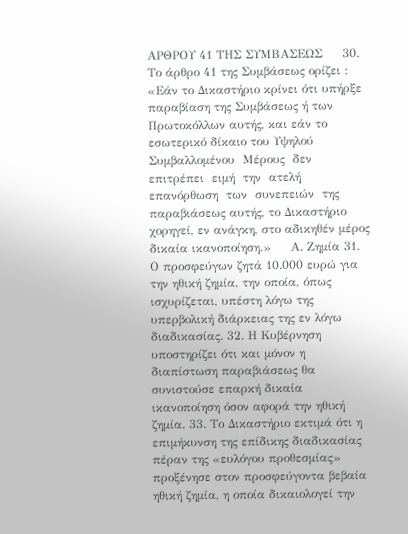ΑΡΘΡΟΥ 41 ΤΗΣ ΣΥΜΒΑΣΕΩΣ     30. Το άρθρο 41 της Συμβάσεως ορίζει :     «Εάν το Δικαστήριο κρίνει ότι υπήρξε παραβίαση της Συμβάσεως ή των Πρωτοκόλλων αυτής, και εάν το εσωτερικό δίκαιο του Υψηλού Συμβαλλομένου  Μέρους  δεν  επιτρέπει  ειμή  την  ατελή  επανόρθωση  των  συνεπειών  της παραβιάσεως αυτής, το Δικαστήριο χορηγεί, εν ανάγκη, στο αδικηθέν μέρος δικαία ικανοποίηση.»     Α. Ζημία 31. Ο προσφεύγων ζητά 10.000 ευρώ για την ηθική ζημία, την οποία, όπως ισχυρίζεται, υπέστη λόγω της υπερβολική διάρκειας της εν λόγω διαδικασίας. 32. Η Κυβέρνηση υποστηρίζει ότι και μόνον η διαπίστωση παραβιάσεως θα συνιστούσε επαρκή δικαία ικανοποίηση όσον αφορά την ηθική ζημία. 33. Το Δικαστήριο εκτιμά ότι η επιμήκυνση της επίδικης διαδικασίας πέραν της «ευλόγου προθεσμίας» προξένησε στον προσφεύγοντα βεβαία ηθική ζημία, η οποία δικαιολογεί την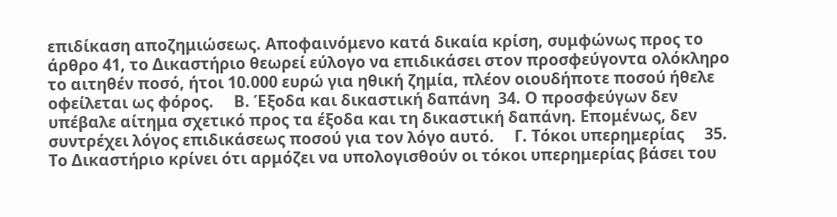επιδίκαση αποζημιώσεως. Αποφαινόμενο κατά δικαία κρίση, συμφώνως προς το άρθρο 41, το Δικαστήριο θεωρεί εύλογο να επιδικάσει στον προσφεύγοντα ολόκληρο το αιτηθέν ποσό, ήτοι 10.000 ευρώ για ηθική ζημία, πλέον οιουδήποτε ποσού ήθελε οφείλεται ως φόρος.     Β. Έξοδα και δικαστική δαπάνη  34. Ο προσφεύγων δεν υπέβαλε αίτημα σχετικό προς τα έξοδα και τη δικαστική δαπάνη. Επομένως, δεν συντρέχει λόγος επιδικάσεως ποσού για τον λόγο αυτό.     Γ. Τόκοι υπερημερίας     35.  Το Δικαστήριο κρίνει ότι αρμόζει να υπολογισθούν οι τόκοι υπερημερίας βάσει του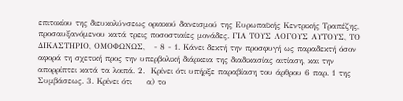επιτοκίου της διευκολύνσεως οριακού δανεισμού της Ευρωπαϊκής Κεντρικής Τραπέζης, προσαυξανόμενου κατά τρεις ποσοστιαίες μονάδες. ΓΙΑ ΤΟΥΣ ΛΟΓΟΥΣ ΑΥΤΟΥΣ, ΤΟ ΔΙΚΑΣΤΗΡΙΟ, ΟΜΟΦΩΝΩΣ,   - 8 - 1. Κάνει δεκτή την προσφυγή ως παραδεκτή όσον αφορά τη σχετική προς την υπερβολική διάρκεια της διαδικασίας αιτίαση, και την απορρίπτει κατά τα λοιπά. 2.  Κρίνει ότι υπήρξε παραβίαση του άρθρου 6 παρ. 1 της Συμβάσεως. 3. Κρίνει ότι     α) το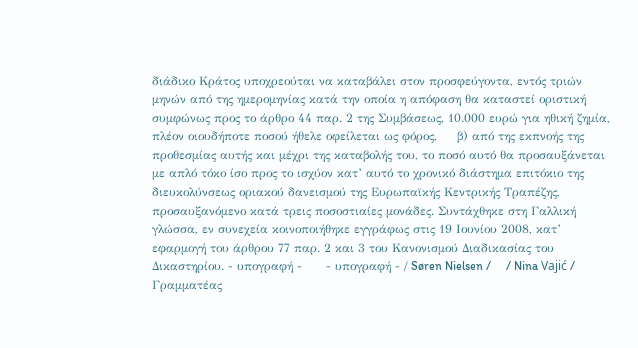διάδικο Κράτος υποχρεούται να καταβάλει στον προσφεύγοντα, εντός τριών μηνών από της ημερομηνίας κατά την οποία η απόφαση θα καταστεί οριστική συμφώνως προς το άρθρο 44 παρ. 2 της Συμβάσεως, 10.000 ευρώ για ηθική ζημία, πλέον οιουδήποτε ποσού ήθελε οφείλεται ως φόρος,     β) από της εκπνοής της προθεσμίας αυτής και μέχρι της καταβολής του, το ποσό αυτό θα προσαυξάνεται με απλό τόκο ίσο προς το ισχύον κατ’ αυτό το χρονικό διάστημα επιτόκιο της διευκολύνσεως οριακού δανεισμού της Ευρωπαϊκής Κεντρικής Τραπέζης, προσαυξανόμενο κατά τρεις ποσοστιαίες μονάδες. Συντάχθηκε στη Γαλλική γλώσσα, εν συνεχεία κοινοποιήθηκε εγγράφως στις 19 Ιουνίου 2008, κατ’ εφαρμογή του άρθρου 77 παρ. 2 και 3 του Κανονισμού Διαδικασίας του Δικαστηρίου. - υπογραφή -      - υπογραφή - / Søren Nielsen /     / Nina Vajić / Γραμματέας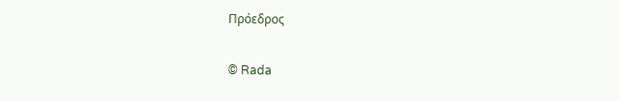Πρόεδρος

© Rada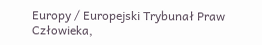Europy / Europejski Trybunał Praw Człowieka,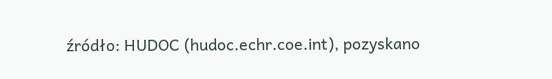źródło: HUDOC (hudoc.echr.coe.int), pozyskano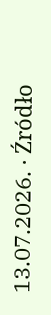13.07.2026. · Źródło